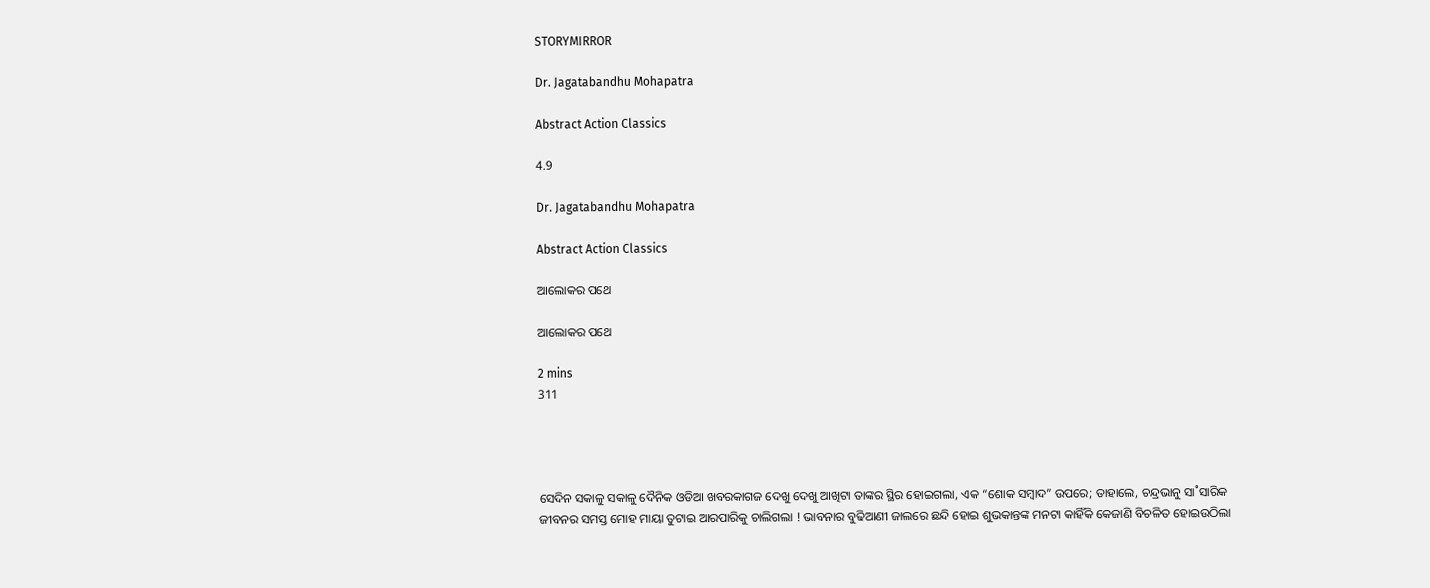STORYMIRROR

Dr. Jagatabandhu Mohapatra

Abstract Action Classics

4.9

Dr. Jagatabandhu Mohapatra

Abstract Action Classics

ଆଲୋକର ପଥେ

ଆଲୋକର ପଥେ

2 mins
311




ସେଦିନ ସକାଳୁ ସକାଳୁ ଦୈନିକ ଓଡିଆ ଖବରକାଗଜ ଦେଖୁ ଦେଖୁ ଆଖିଟା ତାଙ୍କର ସ୍ଥିର ହୋଇଗଲା, ଏକ “ଶୋକ ସମ୍ବାଦ” ଉପରେ; ତାହାଲେ, ଚନ୍ଦ୍ରଭାନୁ ସା˚ସାରିକ ଜୀବନର ସମସ୍ତ ମୋହ ମାୟା ତୁଟାଇ ଆରପାରିକୁ ଚାଲିଗଲା ! ଭାବନାର ବୁଢିଆଣୀ ଜାଲରେ ଛନ୍ଦି ହୋଇ ଶୁଭକାନ୍ତଙ୍କ ମନଟା କାହିଁକି କେଜାଣି ବିଚଳିତ ହୋଇଉଠିଲା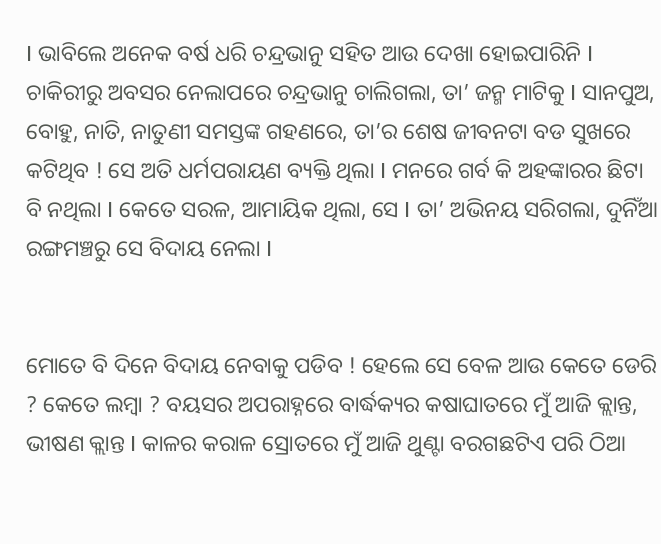I ଭାବିଲେ ଅନେକ ବର୍ଷ ଧରି ଚନ୍ଦ୍ରଭାନୁ ସହିତ ଆଉ ଦେଖା ହୋଇପାରିନି I ଚାକିରୀରୁ ଅବସର ନେଲାପରେ ଚନ୍ଦ୍ରଭାନୁ ଚାଲିଗଲା, ତା’ ଜନ୍ମ ମାଟିକୁ I ସାନପୁଅ, ବୋହୁ, ନାତି, ନାତୁଣୀ ସମସ୍ତଙ୍କ ଗହଣରେ, ତା’ର ଶେଷ ଜୀବନଟା ବଡ ସୁଖରେ କଟିଥିବ ! ସେ ଅତି ଧର୍ମପରାୟଣ ବ୍ୟକ୍ତି ଥିଲା I ମନରେ ଗର୍ବ କି ଅହଙ୍କାରର ଛିଟା ବି ନଥିଲା I କେତେ ସରଳ, ଆମାୟିକ ଥିଲା, ସେ I ତା’ ଅଭିନୟ ସରିଗଲା, ଦୁନିଁଆ ରଙ୍ଗମଞ୍ଚରୁ ସେ ବିଦାୟ ନେଲା I


ମୋତେ ବି ଦିନେ ବିଦାୟ ନେବାକୁ ପଡିବ ! ହେଲେ ସେ ବେଳ ଆଉ କେତେ ଡେରି ? କେତେ ଲମ୍ବା ? ବୟସର ଅପରାହ୍ନରେ ବାର୍ଦ୍ଧକ୍ୟର କଷାଘାତରେ ମୁଁ ଆଜି କ୍ଲାନ୍ତ, ଭୀଷଣ କ୍ଲାନ୍ତ I କାଳର କରାଳ ସ୍ରୋତରେ ମୁଁ ଆଜି ଥୁଣ୍ଟା ବରଗଛଟିଏ ପରି ଠିଆ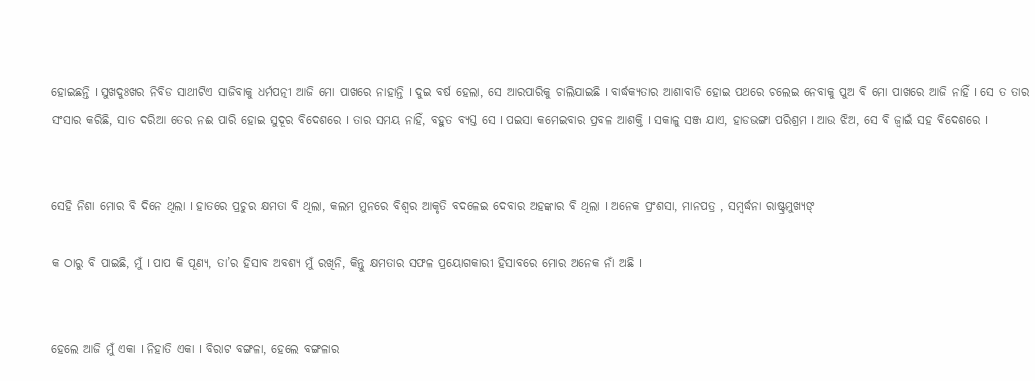ହୋଇଛନ୍ତି I ସୁଖଦୁଃଖର ନିବିଡ ସାଥୀଟିଏ ସାଜିବାକୁ ଧର୍ମପତ୍ନୀ ଆଜି ମୋ ପାଖରେ ନାହାନ୍ତି I ଦୁଇ ବର୍ଷ ହେଲା, ସେ ଆରପାରିକୁ ଚାଲିଯାଇଛି I ବାର୍ଦ୍ଧକ୍ୟତାର ଆଶାବାଡି ହୋଇ ପଥରେ ଚଲେଇ ନେବାକୁ ପୁଅ ବି ମୋ ପାଖରେ ଆଜି ନାହିଁ I ସେ ତ ତାର ସଂସାର କରିଛି, ସାତ ଦରିଆ ତେର ନଈ ପାରି ହୋଇ ସୁଦୂର ବିଦେଶରେ I ତାର ସମୟ ନାହିଁ, ବହୁତ ବ୍ୟସ୍ତ ସେ I ପଇସା କମେଇବାର ପ୍ରବଳ ଆଶକ୍ତି I ସକାଳୁ ସଞ୍ଜ ଯାଏ, ହାଡଭଙ୍ଗା ପରିଶ୍ରମ I ଆଉ ଝିଅ, ସେ ବି ଜ୍ଵାଇଁ ସହ ବିଦେଶରେ I


ସେହି ନିଶା ମୋର ବି ଦିନେ ଥିଲା I ହାତରେ ପ୍ରଚୁର କ୍ଷମତା ବି ଥିଲା, କଲମ ମୁନରେ ବିଶ୍ଵର ଆକୃତି ବଦଳେଇ ଦେବାର ଅହଙ୍କାର ବି ଥିଲା I ଅନେକ ପ୍ରଂଶସା, ମାନପତ୍ର , ସମ୍ବର୍ଦ୍ଧନା ରାଷ୍ଟ୍ରମୁଖ୍ୟଙ୍

କ ଠାରୁ ବି ପାଇଛି, ମୁଁ I ପାପ କି ପୂଣ୍ୟ, ତା’ର ହିସାବ ଅବଶ୍ୟ ମୁଁ ରଖିନି, କିନ୍ତୁ କ୍ଷମତାର ସଫଳ ପ୍ରୟୋଗକାରୀ ହିସାବରେ ମୋର ଅନେକ ନାଁ ଅଛି I


ହେଲେ ଆଜି ମୁଁ ଏକା I ନିହାତି ଏକା I ବିରାଟ ବଙ୍ଗଳା, ହେଲେ ବଙ୍ଗଳାର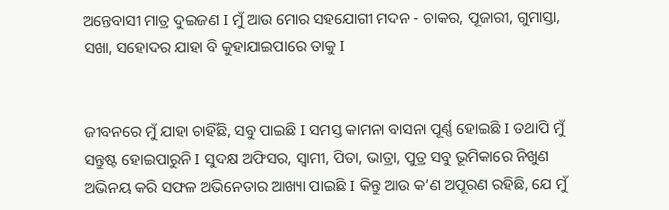ଅନ୍ତେବାସୀ ମାତ୍ର ଦୁଇଜଣ I ମୁଁ ଆଉ ମୋର ସହଯୋଗୀ ମଦନ - ଚାକର, ପୂଜାରୀ, ଗୁମାସ୍ତା, ସଖା, ସହୋଦର ଯାହା ବି କୁହାଯାଇପାରେ ତାକୁ I


ଜୀବନରେ ମୁଁ ଯାହା ଚାହିଁଛି, ସବୁ ପାଇଛି I ସମସ୍ତ କାମନା ବାସନା ପୂର୍ଣ୍ଣ ହୋଇଛି I ତଥାପି ମୁଁ ସନ୍ତୁଷ୍ଟ ହୋଇପାରୁନି I ସୁଦକ୍ଷ ଅଫିସର, ସ୍ଵାମୀ, ପିତା, ଭାତ୍ରା, ପୁତ୍ର ସବୁ ଭୂମିକାରେ ନିଖୁଣ ଅଭିନୟ କରି ସଫଳ ଅଭିନେତାର ଆଖ୍ୟା ପାଇଛି I କିନ୍ତୁ ଆଉ କ’ଣ ଅପୂରଣ ରହିଛି, ଯେ ମୁଁ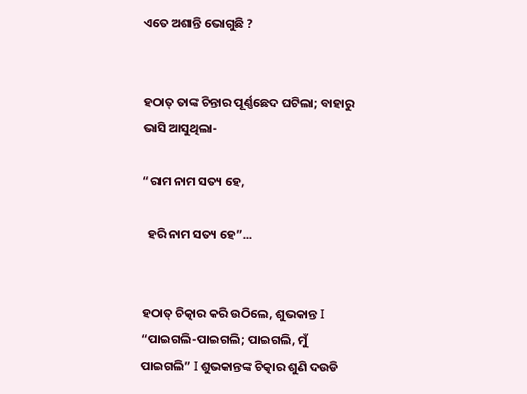ଏତେ ଅଶାନ୍ତି ଭୋଗୁଛି ?


ହଠାତ୍ ତାଙ୍କ ଚିନ୍ତାର ପୂର୍ଣ୍ଣଛେଦ ଘଟିଲା; ବାହାରୁ ଭାସି ଆସୁଥିଲା-

“ରାମ ନାମ ସତ୍ୟ ହେ,

  ହରି ନାମ ସତ୍ୟ ହେ”...


ହଠାତ୍ ଚିତ୍କାର କରି ଉଠିଲେ, ଶୁଭକାନ୍ତ I “ପାଇଗଲି-ପାଇଗଲି; ପାଇଗଲି, ମୁଁ ପାଇଗଲି” I ଶୁଭକାନ୍ତଙ୍କ ଚିତ୍କାର ଶୁଣି ଦଉଡି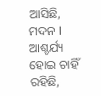ଆସିଛି, ମଦନ I ଆଶ୍ଚର୍ଯ୍ୟ ହୋଇ ଚାହିଁ ରହିଛି,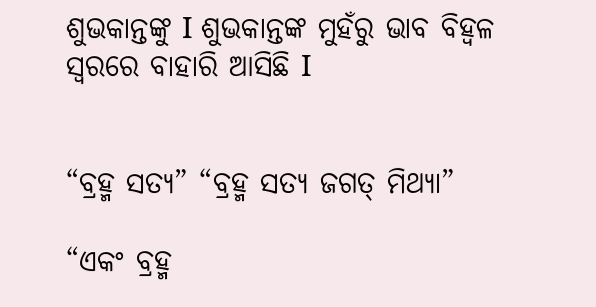ଶୁଭକାନ୍ତଙ୍କୁ I ଶୁଭକାନ୍ତଙ୍କ ମୁହଁରୁ ଭାବ ବିହ୍ଵଳ ସ୍ଵରରେ ବାହାରି ଆସିଛି I


“ବ୍ରହ୍ମ ସତ୍ୟ” “ବ୍ରହ୍ମ ସତ୍ୟ ଜଗତ୍ ମିଥ୍ୟା”

“ଏକଂ ବ୍ରହ୍ମ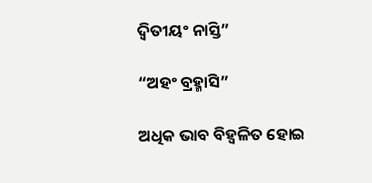ଦ୍ଵିତୀୟଂ ନାସ୍ତି”

“ଅହଂ ବ୍ରହ୍ମାସି”

ଅଧିକ ଭାବ ବିହ୍ଵଳିତ ହୋଇ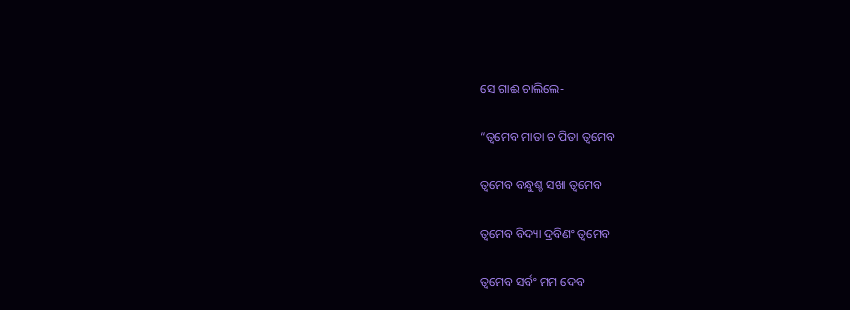ସେ ଗାଈ ଚାଲିଲେ-

“ତ୍ଵମେବ ମାତା ଚ ପିତା ତ୍ଵମେବ

ତ୍ଵମେବ ବନ୍ଧୁଶ୍ଚ ସଖା ତ୍ଵମେବ

ତ୍ଵମେବ ବିଦ୍ୟା ଦ୍ରବିଣଂ ତ୍ଵମେବ

ତ୍ଵମେବ ସର୍ବଂ ମମ ଦେବ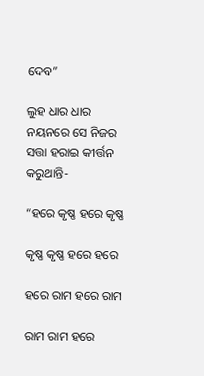ଦେବ”

ଲୁହ ଧାର ଧାର ନୟନରେ ସେ ନିଜର ସତ୍ତା ହରାଇ କୀର୍ତ୍ତନ କରୁଥାନ୍ତି-

“ହରେ କୃଷ୍ଣ ହରେ କୃଷ୍ଣ

କୃଷ୍ଣ କୃଷ୍ଣ ହରେ ହରେ

ହରେ ରାମ ହରେ ରାମ

ରାମ ରାମ ହରେ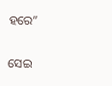ହରେ”

ସେଇ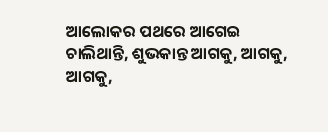ଆଲୋକର ପଥରେ ଆଗେଇ ଚାଲିଥାନ୍ତି, ଶୁଭକାନ୍ତ ଆଗକୁ, ଆଗକୁ, ଆଗକୁ,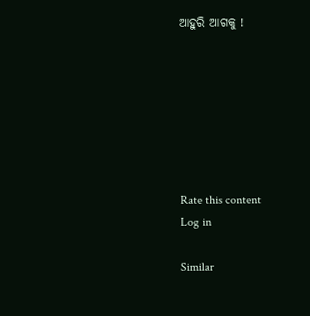ଆହୁରି ଆଗକୁ !







Rate this content
Log in

Similar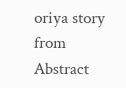oriya story from Abstract